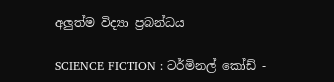අලුත්ම විද්‍යා ප්‍රබන්ධය

SCIENCE FICTION : ටර්මිනල් කෝඩ් -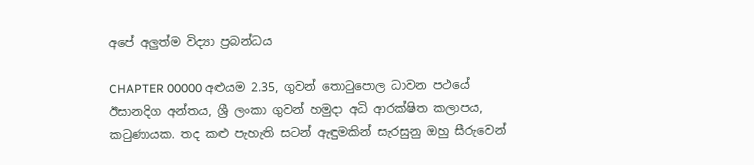අපේ අලුත්ම විද්‍යා ප්‍රබන්ධය

CHAPTER 00000 අළුයම 2.35, ගුවන් තොටුපොල ධාවන පථයේ ඊසානදිග අන්තය, ශ්‍රී ලංකා ගුවන් හමුදා අධි ආරක්ෂිත කලාපය, කටුණායක. තද කළු පැහැති සටන් ඇඳුමකින් සැරසුනු ඔහු සීරුවෙන්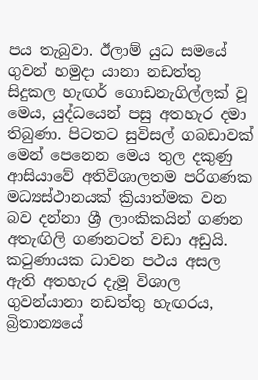පය තැබුවා. ඊලාම් යුධ සමයේ ගුවන් හමුදා යානා නඩත්තු සිදුකල හැඟර් ගොඩනැගිල්ලක් වූ මෙය, යුද්ධයෙන් පසු අතහැර දමා තිබුණා. පිටතට සුවිසල් ගබඩාවක් මෙන් පෙනෙන මෙය තුල දකුණු ආසියාවේ අතිවිශාලතම පරිගණක මධ්‍යස්ථානයක් ක්‍රියාත්මක වන බව දන්නා ශ්‍රී ලාංකිකයින් ගණන අතැඟිලි ගණනටත් වඩා අඩුයි. කටුණායක ධාවන පථය අසල ඇති අතහැර දැමූ විශාල ගුවන්යානා නඩත්තු හැඟරය, බ්‍රිතාන්‍යයේ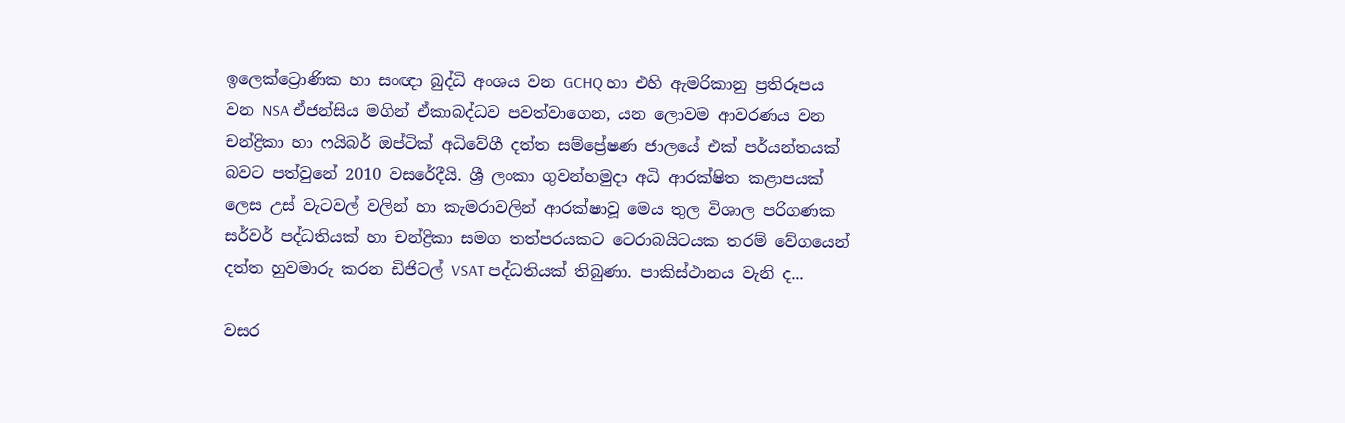ඉලෙක්ට්‍රොණික හා සංඥා බුද්ධි අංශය වන GCHQ හා එහි ඇමරිකානු ප්‍රතිරූපය වන NSA ඒජන්සිය මගින් ඒකාබද්ධව පවත්වාගෙන, යන ලොවම ආවරණය වන චන්ද්‍රිකා හා ෆයිබර් ඔප්ටික් අධිවේගී දත්ත සම්ප්‍රේෂණ ජාලයේ එක් පර්යන්තයක් බවට පත්වුනේ 2010 වසරේදීයි. ශ්‍රී ලංකා ගුවන්හමුදා අධි ආරක්ෂිත කළාපයක් ලෙස උස් වැටවල් වලින් හා කැමරාවලින් ආරක්ෂාවූ මෙය තුල විශාල පරිගණක සර්වර් පද්ධතියක් හා චන්ද්‍රිකා සමග තත්පරයකට ටෙරාබයිටයක තරම් වේගයෙන් දත්ත හුවමාරු කරන ඩිජිටල් VSAT පද්ධතියක් තිබුණා. පාකිස්ථානය වැනි ද...

වසර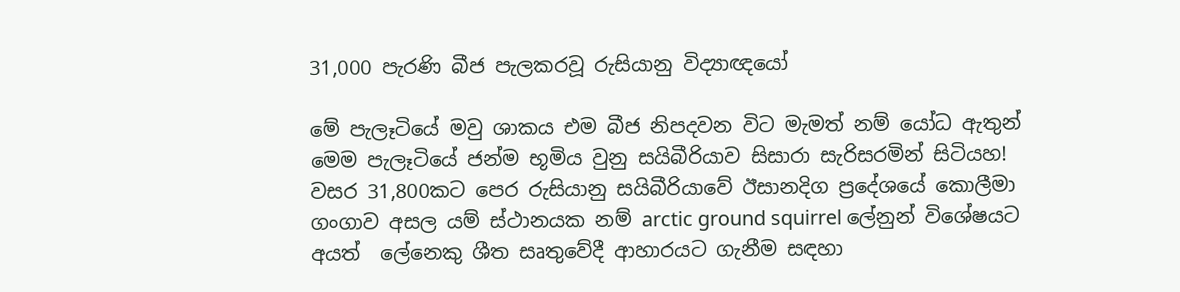31,000 පැරණි බීජ පැලකරවූ රුසියානු විද්‍යාඥයෝ

මේ පැලෑටියේ මවු ශාකය එම බීජ නිපදවන විට මැමත් නම් යෝධ ඇතුන් මෙම පැලෑටියේ ජන්ම භූමිය වුනු සයිබීරියාව සිසාරා සැරිසරමින් සිටියහ!
වසර 31,800කට පෙර රුසියානු සයිබීරියාවේ ඊසානදිග ප්‍රදේශයේ කොලීමා ගංගාව අසල යම් ස්ථානයක නම් arctic ground squirrel ලේනුන් විශේෂයට අයත්  ලේනෙකු ශීත සෘතුවේදී ආහාරයට ගැනීම සඳහා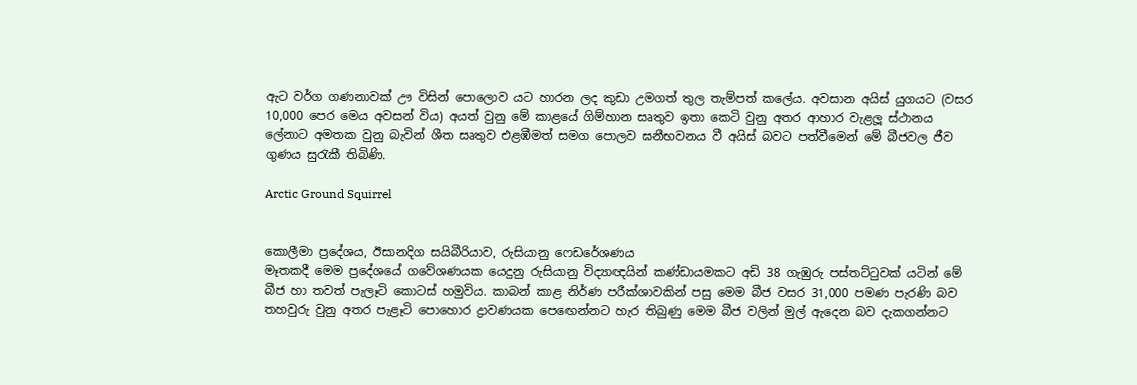ඇට වර්ග ගණනාවක් ඌ විසින් පොලොව යට හාරන ලද කුඩා උමගත් තුල තැම්පත් කලේය. අවසාන අයිස් යුගයට (වසර 10,000 පෙර මෙය අවසන් විය) අයත් වුනු මේ කාළයේ ගිම්හාන සෘතුව ඉතා කෙටි වුනු අතර ආහාර වැළලූ ස්ථානය ලේනාට අමතක වුනු බැවින් ශීත සෘතුව එළඹීමත් සමග පොලව ඝනීභවනය වී අයිස් බවට පත්වීමෙන් මේ බීජවල ජීව ගුණය සුරැකී තිබිණි.

Arctic Ground Squirrel


කොලීමා ප්‍රදේශය, ඊසානදිග සයිබීරියාව, රුසියානු ෆෙඩරේශණය
මෑතකදී මෙම ප්‍රදේශයේ ගවේශණයක යෙදුනු රුසියානු විද්‍යාඥයින් කණ්ඩායමකට අඩි 38 ගැඹුරු පස්තට්ටුවක් යටින් මේ බීජ හා තවත් පැලෑටි කොටස් හමුවිය. කාබන් කාළ නිර්ණ පරීක්ශාවකින් පසු මෙම බීජ වසර 31,000 පමණ පැරණි බව තහවුරු වුනු අතර පැළෑටි පොහොර ද්‍රාවණයක පෙඟෙන්නට හැර තිබුණු මෙම බීජ වලින් මුල් ඇදෙන බව දැකගන්නට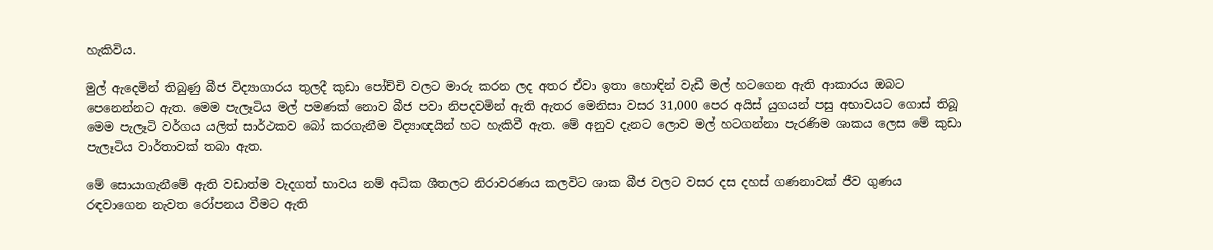හැකිවිය.

මුල් ඇදෙමින් තිබුණු බීජ විද්‍යාගාරය තුලදී කුඩා පෝච්චි වලට මාරු කරන ලද අතර ඒවා ඉතා හොඳින් වැඩී මල් හටගෙන ඇති ආකාරය ඔබට පෙනෙන්නට ඇත. මෙම පැලෑටිය මල් පමණක් නොව බීජ පවා නිපදවමින් ඇති ඇතර මෙනිසා වසර 31,000 පෙර අයිස් යුගයන් පසු අභාවයට ගොස් තිබූ මෙම පැලෑටි වර්ගය යලිත් සාර්ථකව බෝ කරගැනීම විද්‍යාඥයින් හට හැකිවී ඇත. මේ අනුව දැනට ලොව මල් හටගන්නා පැරණිම ශාකය ලෙස මේ කුඩා පැලෑටිය වාර්තාවක් තබා ඇත.

මේ සොයාගැනීමේ ඇති වඩාත්ම වැදගත් භාවය නම් අධික ශීතලට නිරාවරණය කලවිට ශාක බීජ වලට වසර දස දහස් ගණනාවක් ජීව ගුණය රඳවාගෙන නැවත රෝපනය වීමට ඇති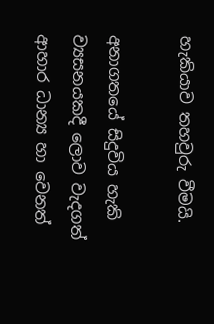හැකියාව තහවුරු වීමයි.

අනාගතයේ සිදුවිය හැකි ව්‍යසනයකදී ලොව වැදගත් ආහාර ධාන්‍ය හා වෙනත්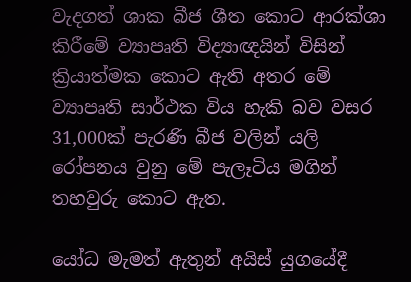වැදගත් ශාක බීජ ශීත කොට ආරක්ශා කිරීමේ ව්‍යාපෘති විද්‍යාඥයින් විසින් ක්‍රියාත්මක කොට ඇති අතර මේ ව්‍යාපෘති සාර්ථක විය හැකි බව වසර 31,000ක් පැරණි බීජ වලින් යලි රෝපනය වුනු මේ පැලෑටිය මගින් තහවුරු කොට ඇත.

යෝධ මැමත් ඇතුන් අයිස් යුගයේදී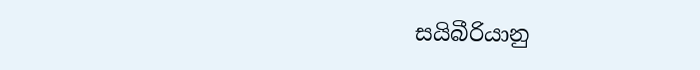සයිබීරියානු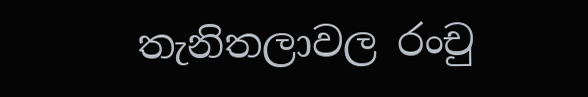තැනිතලාවල රංචු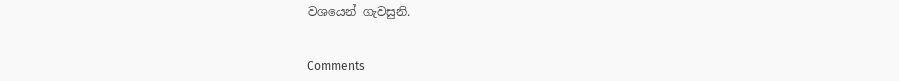වශයෙන් ගැවසුනි.


Comments